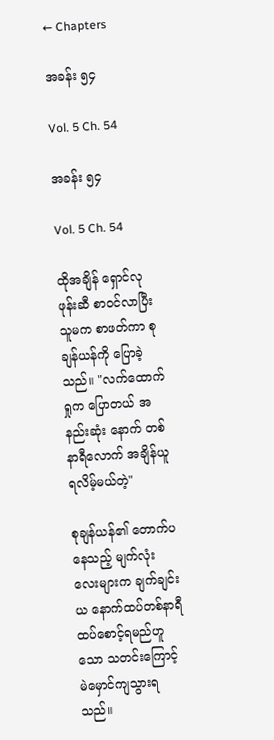← Chapters

အခန်း ၅၄

Vol. 5 Ch. 54

အခန်း ၅၄

Vol. 5 Ch. 54

ထိုအချိန် ရှောင်လု ဖုန်းဆီ စာဝင်လာပြီး သူမက စာဖတ်ကာ စုချန်ယန်ကို ပြောခဲ့သည်။ "လက်ထောက်ရှုက ပြောတယ် အနည်းဆုံး နောက်‌ တစ်နာရီလောက် အချိန်ယူရလိမ့်မယ်တဲ့"

စုချန်ယန်၏ တောက်ပနေသည့် မျက်လုံးလေးများက ချက်ချင်းယ နောက်ထပ်တစ်နာရီ ထပ်စောင့်ရမည်ဟူသော သတင်းကြောင့် မဲမှောင်ကျသွားရသည်။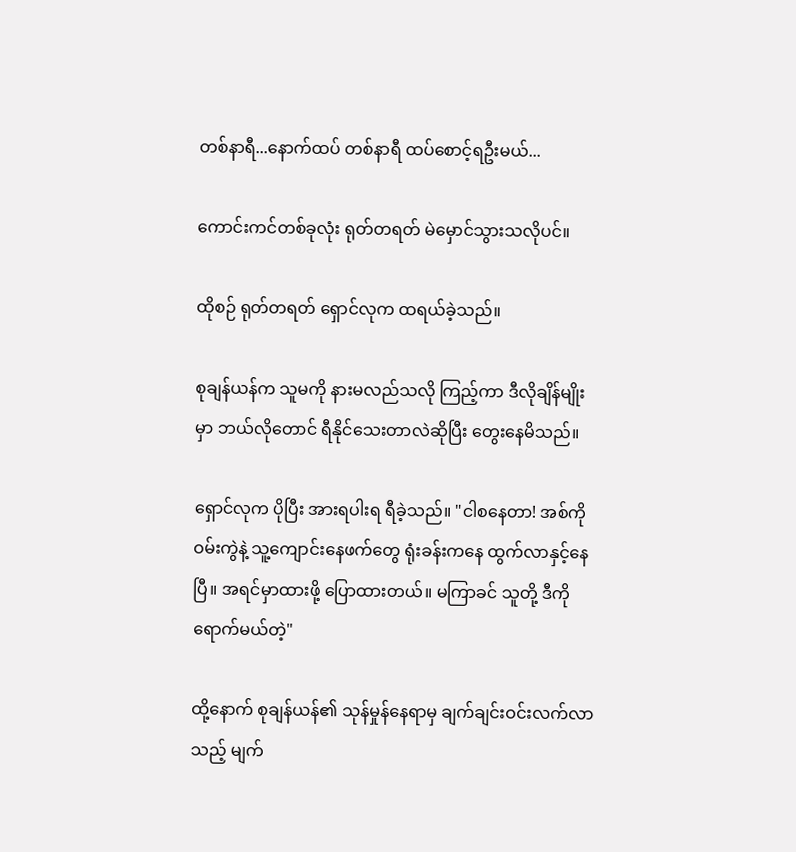တစ်နာရီ...နောက်ထပ် တစ်နာရီ ထပ်စောင့်ရဦးမယ်...

ကောင်းကင်တစ်ခုလုံး ရုတ်တရတ် မဲမှောင်သွားသလိုပင်။

ထိုစဉ် ရုတ်တရတ် ရှောင်လုက ထရယ်ခဲ့သည်။

စုချန်ယန်က သူမကို နားမလည်သလို ကြည့်ကာ ဒီလိုချိန်မျိုးမှာ ဘယ်လိုတောင် ရီနိုင်သေးတာလဲဆိုပြီး တွေးနေမိသည်။

ရှောင်လုက ပိုပြီး အားရပါးရ ရီခဲ့သည်။ "ငါစနေတာ! အစ်ကိုဝမ်းကွဲနဲ့ သူ့ကျောင်းနေဖက်တွေ ရုံးခန်းကနေ ထွက်လာနှင့်နေပြီ။ အရင်မှာထားဖို့ ပြောထားတယ်။ မကြာခင် သူတို့ ဒီကိုရောက်မယ်တဲ့"

ထို့နောက် စုချန်ယန်၏ သုန်မှုန်နေရာမှ ချက်ချင်းဝင်းလက်လာသည့် မျက်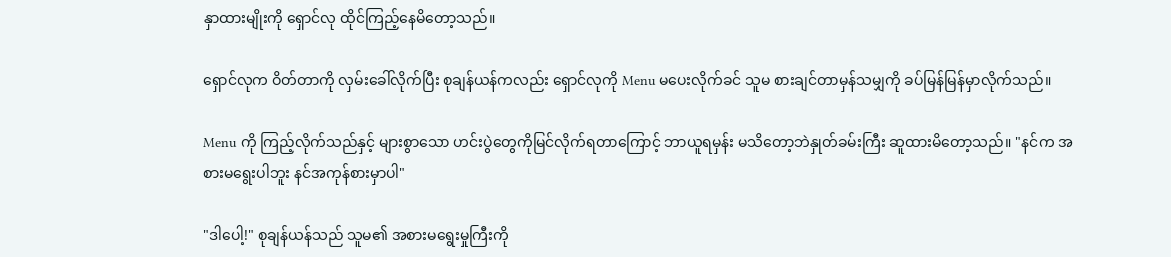နှာထားမျိုးကို ရှောင်လု ထိုင်ကြည့်နေမိတော့သည်။

ရှောင်လုက ဝိတ်တာကို လှမ်းခေါ်လိုက်ပြီး စုချန်ယန်ကလည်း ရှောင်လုကို Menu မပေးလိုက်ခင် သူမ စားချင်တာမှန်သမျှကို ခပ်မြန်မြန်မှာလိုက်သည်။

Menu ကို ကြည့်လိုက်သည်နှင့် များစွာသော ဟင်းပွဲတွေကိုမြင်လိုက်ရတာကြောင့် ဘာယူရမှန်း မသိတော့ဘဲနှုတ်ခမ်းကြီး ဆူထားမိတော့သည်။ "နင်က အစားမရွေးပါဘူး နင်အကုန်စားမှာပါ"

"ဒါပေါ့!" စုချန်ယန်သည် သူမ၏ အစားမရွေးမှုကြီးကို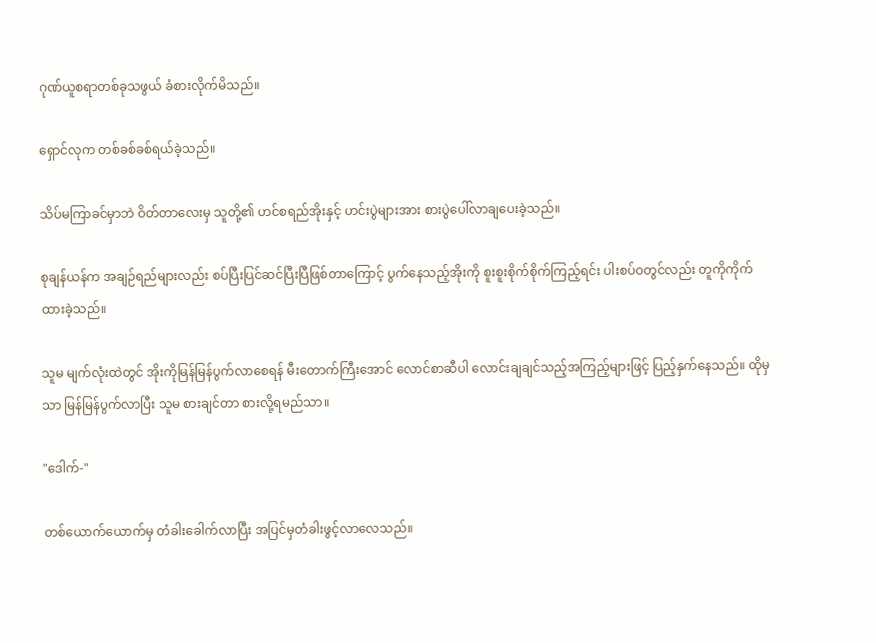ဂုဏ်ယူစရာတစ်ခုသဖွယ် ခံစားလိုက်မိသည်။

ရှောင်လုက တစ်ခစ်ခစ်ရယ်ခဲ့သည်။

သိပ်မကြာခင်မှာဘဲ ဝိတ်တာလေးမှ သူတို့၏ ဟင်စရည်အိုးနှင့် ဟင်းပွဲများအား စားပွဲပေါ်လာချပေးခဲ့သည်။

စုချန်ယန်က အချဉ်ရည်များလည်း စပ်ပြီးပြင်ဆင်ပြီးပြီဖြစ်တာကြောင့် ပွက်နေသည့်အိုးကို စူးစူးစိုက်စိုက်ကြည့်ရင်း ပါးစပ်ဝတွင်လည်း တူကိုကိုက်ထားခဲ့သည်။

သူမ မျက်လုံးထဲတွင် အိုးကိုမြန်မြန်ပွက်လာစေရန် မီးတောက်ကြီးအောင် လောင်စာဆီပါ လောင်းချချင်သည့်အကြည့်များဖြင့် ပြည့်နှက်နေသည်။ ထိုမှသာ မြန်မြန်ပွက်လာပြီး သူမ စားချင်တာ စားလို့ရမည်သာ။

"ဒေါက်-"

တစ်ယောက်ယောက်မှ တံခါးခေါက်လာပြီး အပြင်မှတံခါးဖွင့်လာလေသည်။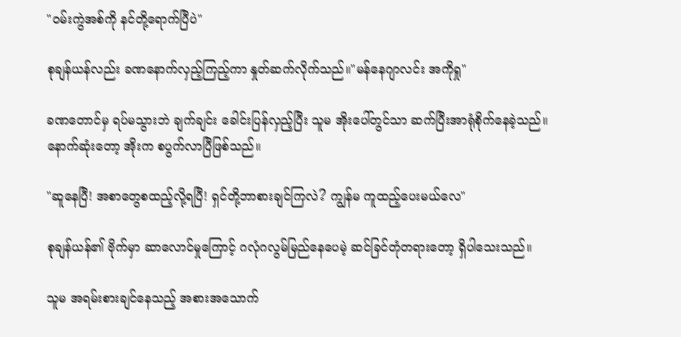"ဝမ်းကွဲအစ်ကို နင်တို့ရောက်ပြီပဲ"

စုချန်ယန်လည်း ခဏနောက်လှည့်ကြည့်ကာ နှုတ်ဆက်လိုက်သည်။"မန်နေဂျာလင်း အကိုရှု"

ခဏတောင်မှ ရပ်မသွားဘဲ ချက်ချင်း ခေါင်းပြန်လှည့်ပြီး သူမ အိုးပေါ်တွင်သာ ဆက်ပြီးအာရုံစိုက်နေခဲ့သည်။ နောက်ဆုံးတော့ အိုးက စပွက်လာပြီဖြစ်သည်။

"ဆူနေပြီ! အစာတွေစထည့်လို့ရပြီ! ရှင်တို့ဘာစားချင်ကြလဲ? ကျွန်မ ကူထည့်ပေးမယ်လေ"

စုချန်ယန်၏ ဗိုက်မှာ ဆာလောင်မှုကြောင့် ဂလုံဂလွမ်မြည်နေပေမဲ့ ဆင်ခြင်တုံတရားတော့ ရှိပါသေးသည်။

သူမ အရမ်းစားချင်နေသည့် အစားအသောက်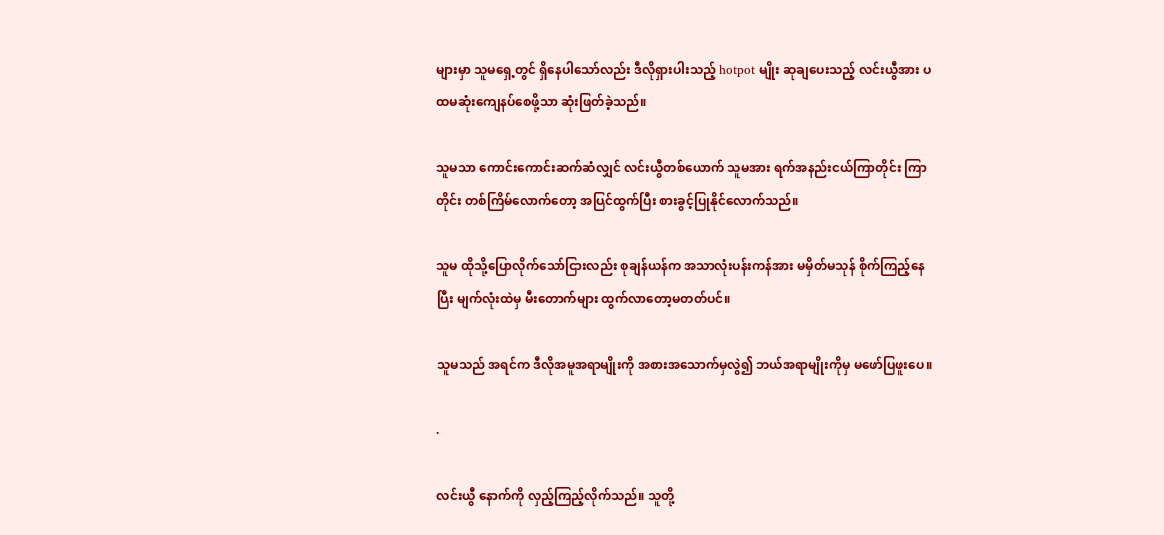များမှာ သူမရှေ့တွင် ရှိနေပါသော်လည်း ဒီလိုရှားပါးသည့် hotpot မျိုး ဆုချပေးသည့် လင်းယွီအား ပထမဆုံးကျေနပ်စေဖို့သာ ဆုံးဖြတ်ခဲ့သည်။

သူမသာ ကောင်းကောင်းဆက်ဆံလျှင် လင်းယွီတစ်ယောက် သူမအား ရက်အနည်းငယ်ကြာတိုင်း ကြာတိုင်း တစ်ကြိမ်လောက်တော့ အပြင်ထွက်ပြီး စားခွင့်ပြုနိုင်လောက်သည်။

သူမ ထိုသို့ပြောလိုက်သော်ငြားလည်း စုချန်ယန်က အသာလုံးပန်းကန်အား မမှိတ်မသုန် စိုက်ကြည့်နေပြီး မျက်လုံးထဲမှ မီးတောက်များ ထွက်လာတော့မတတ်ပင်။

သူမသည် အရင်က ဒီလိုအမူအရာမျိုးကို အစားအသောက်မှလွဲ၍ ဘယ်အရာမျိုးကိုမှ မဖော်ပြဖူးပေ။

.

လင်းယွီ နောက်ကို လှည့်ကြည့်လိုက်သည်။ သူတို့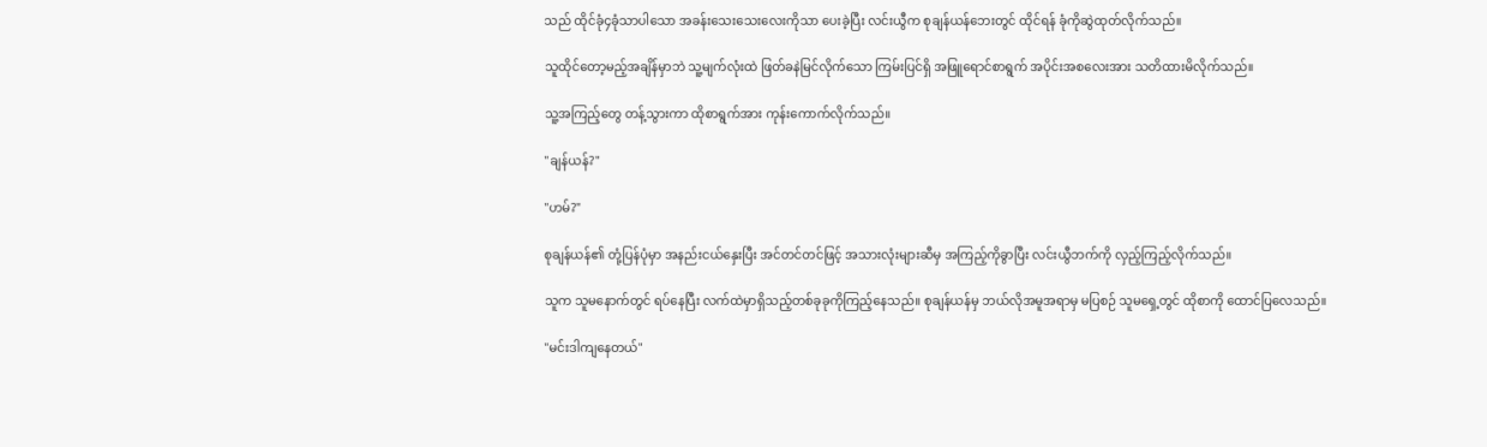သည် ထိုင်ခုံ၄ခုံသာပါသော အခန်းသေးသေးလေးကိုသာ ပေးခဲ့ပြီး လင်းယွီက စုချန်ယန်ဘေးတွင် ထိုင်ရန် ခုံကိုဆွဲထုတ်လိုက်သည်။

သူထိုင်တော့မည့်အချိန်မှာဘဲ သူ့မျက်လုံးထဲ ဖြတ်ခနဲမြင်လိုက်သော ကြမ်းပြင်ရှိ အဖြူရောင်စာရွက် အပိုင်းအစလေးအား သတိထားမိလိုက်သည်။

သူ့အကြည့်တွေ တန့်သွားကာ ထိုစာရွက်အား ကုန်းကောက်လိုက်သည်။

"ချန်ယန်?"

"ဟမ်?"

စုချန်ယန်၏ တုံ့ပြန်ပုံမှာ အနည်းငယ်နှေးပြီး အင်တင်တင်ဖြင့် အသားလုံးများဆီမှ အကြည့်ကိုခွာပြီး လင်းယွီဘက်ကို လှည့်ကြည့်လိုက်သည်။

သူက သူမနောက်တွင် ရပ်နေပြီး လက်ထဲမှာရှိသည့်တစ်ခုခုကိုကြည့်နေသည်။ စုချန်ယန်မှ ဘယ်လိုအမူအရာမှ မပြစဉ် သူမရှေ့တွင် ထိုစာကို ထောင်ပြလေသည်။

"မင်းဒါကျနေတယ်"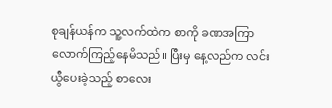စုချန်ယန်က သူ့လက်ထဲက စာကို ခဏအကြာလောက်ကြည့်နေမိသည်။ ပြီးမှ နေ့လည်က လင်းယွီပေးခဲ့သည့် စာလေး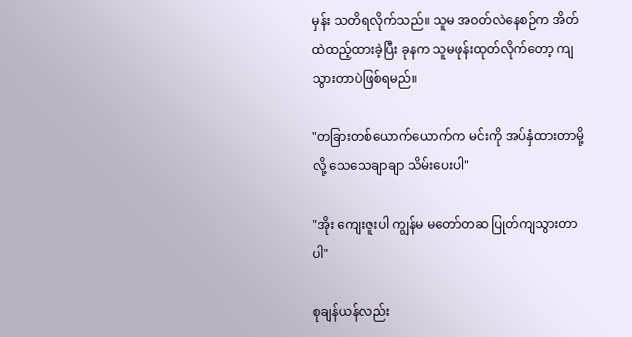မှန်း သတိရလိုက်သည်။ သူမ အဝတ်လဲနေစဉ်က အိတ်ထဲထည့်ထားခဲ့ပြီး ခုနက သူမဖုန်းထုတ်လိုက်တော့ ကျသွားတာပဲဖြစ်ရမည်။

"တခြားတစ်ယောက်ယောက်က မင်းကို အပ်နှံထားတာမို့လို့ သေသေချာချာ သိမ်းပေးပါ"

"အိုး ကျေးဇူးပါ ကျွန်မ မတော်တဆ ပြုတ်ကျသွားတာပါ"

စုချန်ယန်လည်း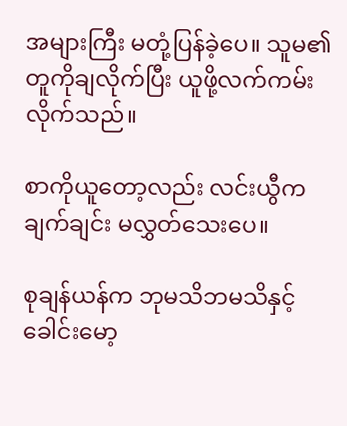အများကြီး မတုံ့ပြန်ခဲ့ပေ။ သူမ၏ တူကိုချလိုက်ပြီး ယူဖို့လက်ကမ်းလိုက်သည်။

စာကိုယူတော့လည်း လင်းယွီက ချက်ချင်း မလွှတ်သေးပေ။

စုချန်ယန်က ဘုမသိဘမသိနှင့် ခေါင်းမော့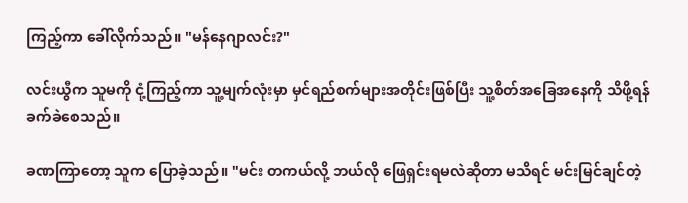ကြည့်ကာ ခေါ်လိုက်သည်။ "မန်နေဂျာလင်း?"

လင်းယွီက သူမကို ငုံ့ကြည့်ကာ သူ့မျက်လုံးမှာ မှင်ရည်စက်များအတိုင်းဖြစ်ပြီး သူ့စိတ်အခြေအနေကို သိဖို့ရန်ခက်ခဲစေသည်။

ခဏကြာတော့ သူက ပြောခဲ့သည်။ "မင်း တကယ်လို့ ဘယ်လို ဖြေရှင်းရမလဲဆိုတာ မသိရင် မင်းမြင်ချင်တဲ့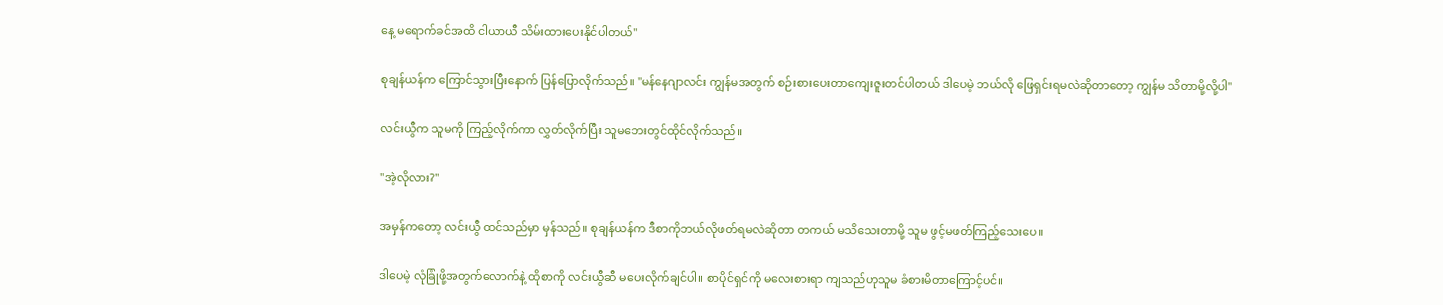နေ့ မရောက်ခင်အထိ ငါယာယီ သိမ်းထားပေးနိုင်ပါတယ်"

စုချန်ယန်က ကြောင်သွားပြီးနောက် ပြန်ပြောလိုက်သည်။ "မန်နေဂျာလင်း ကျွန်မအတွက် စဉ်းစားပေးတာကျေးဇူးတင်ပါတယ် ဒါပေမဲ့ ဘယ်လို ဖြေရှင်းရမလဲဆိုတာတော့ ကျွန်မ သိတာမို့လို့ပါ"

လင်းယွီက သူမကို ကြည့်လိုက်ကာ လွှတ်လိုက်ပြီး သူမဘေးတွင်ထိုင်လိုက်သည်။

"အဲ့လိုလား?"

အမှန်ကတော့ လင်းယွီ ထင်သည်မှာ မှန်သည်။ စုချန်ယန်က ဒီစာကိုဘယ်လိုဖတ်ရမလဲဆိုတာ တကယ် မသိသေးတာ‌မို့ သူမ ဖွင့်မဖတ်ကြည့်သေးပေ။

ဒါပေမဲ့ လုံခြုံဖို့အတွက်လောက်နဲ့ ထိုစာကို လင်းယွီဆီ မပေးလိုက်ချင်ပါ။ စာပိုင်ရှင်ကို မလေးစားရာ ကျသည်ဟုသူမ ခံစားမိတာကြောင့်ပင်။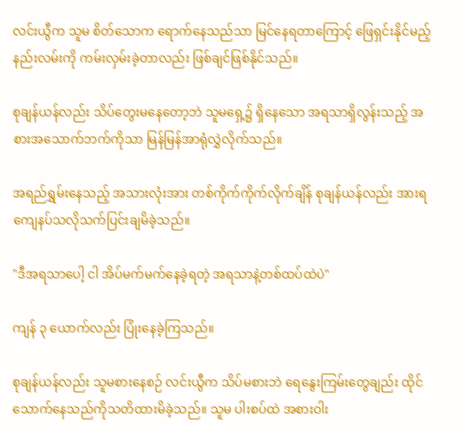လင်းယွီက သူမ စိတ်သောက ရောက်နေသည်သာ မြင်နေရတာကြောင့် ဖြေရှင်းနိုင်မည့် နည်းလမ်းကို ကမ်းလှမ်းခဲ့တာလည်း ဖြစ်ချင်ဖြစ်နိုင်သည်။

စုချန်ယန်လည်း သိပ်တွေးမနေတော့ဘဲ သူမရှေ့၌ ရှိနေသော အရသာရှိလွန်းသည့် အစားအသောက်ဘက်ကိုသာ မြန်မြန်အာရုံလွှဲလိုက်သည်။

အရည်ရွှမ်းနေသည့် အသားလုံးအား တစ်ကိုက်ကိုက်လိုက်ချိန် စုချန်ယန်လည်း အားရကျေနပ်သလိုသက်ပြင်းချမိခဲ့သည်။

"ဒီအရသာပေါ့ ငါ အိပ်မက်မက်နေခဲ့ရတဲ့ အရသာနဲ့တစ်ထပ်ထဲပဲ"

ကျန် ၃ ယောက်လည်း ပြုံးနေခဲ့ကြသည်။

စုချန်ယန်လည်း သူမစားနေစဉ် လင်းယွီက သိပ်မစားဘဲ ရေနွေးကြမ်းတွေချည်း ထိုင်သောက်နေသည်ကိုသတိထားမိခဲ့သည်။ သူမ ပါးစပ်ထဲ အစားဝါး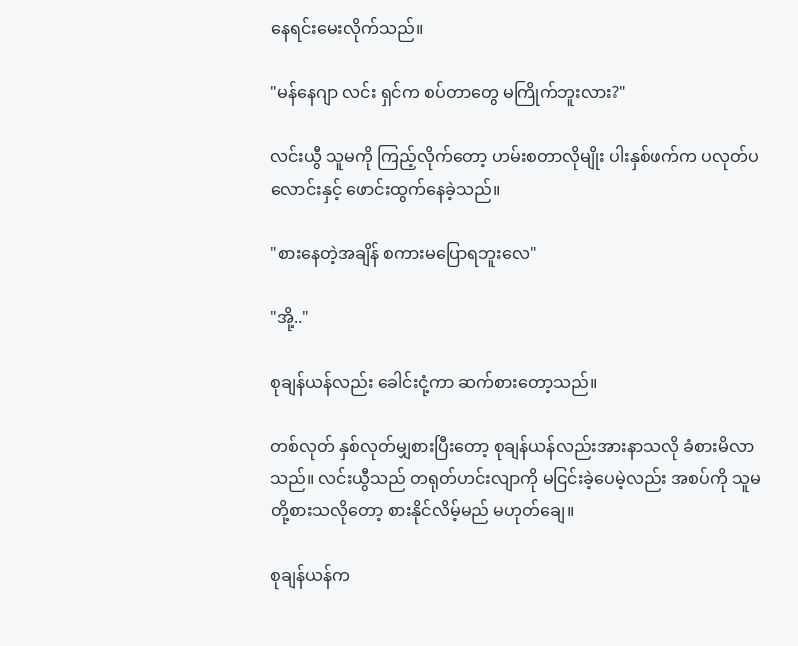နေရင်းမေးလိုက်သည်။

"မန်နေဂျာ လင်း ရှင်က စပ်တာတွေ မကြိုက်ဘူးလား?"

လင်းယွီ သူမကို ကြည့်လိုက်တော့ ဟမ်းစတာလိုမျိုး ပါးနှစ်ဖက်က ပလုတ်‌ပလောင်းနှင့် ဖောင်းထွက်နေခဲ့သည်။

"စားနေတဲ့အချိန် စကားမပြောရဘူးလေ"

"အို့.."

စုချန်ယန်လည်း ခေါင်းငုံ့ကာ ဆက်စားတော့သည်။

တစ်လုတ် နှစ်လုတ်မျှစားပြီးတော့ စုချန်ယန်လည်းအားနာသလို ခံစားမိလာသည်။ လင်းယွီသည် တရုတ်ဟင်းလျာကို မငြင်းခဲ့ပေမဲ့လည်း အစပ်ကို သူမတို့စားသလိုတော့ စားနိုင်လိမ့်မည် မဟုတ်ချေ။

စုချန်ယန်က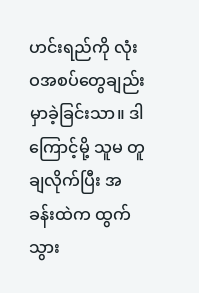ဟင်းရည်ကို လုံးဝအစပ်တွေချည်း မှာခဲ့ခြင်းသာ။ ဒါကြောင့်မို့ သူမ တူချလိုက်ပြီး အခန်းထဲက ထွက်သွား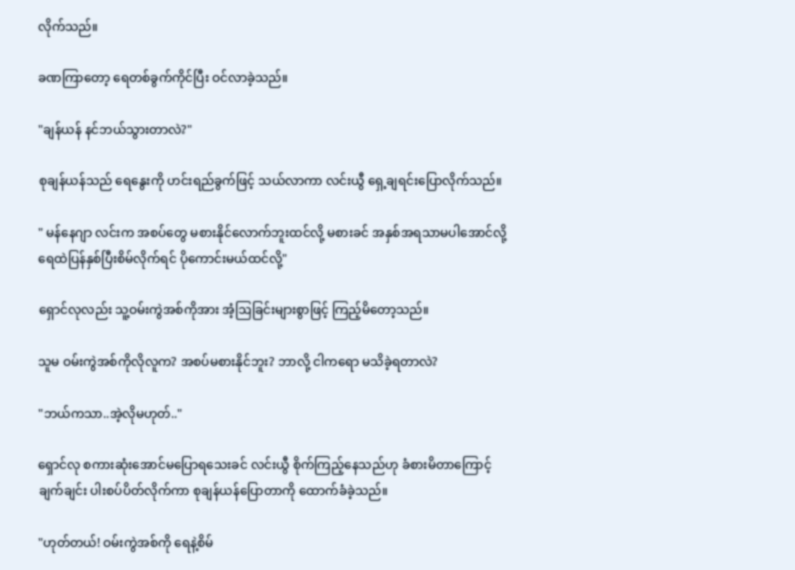လိုက်သည်။

ခဏကြာတော့ ရေတစ်ခွက်ကိုင်ပြီး ဝင်လာခဲ့သည်။

"ချန်ယန် နင်ဘယ်သွားတာလဲ?"

စုချန်ယန်သည် ရေနွေးကို ဟင်းရည်ခွက်ဖြင့် သယ်လာကာ လင်းယွီ ရှေ့ချရင်းပြောလိုက်သည်။

" မန်နေဂျာ လင်းက အစပ်တွေ မစားနိုင်လောက်ဘူးထင်လို့ မစားခင် အနှစ်အရသာမပါအောင်လို့ ရေထဲပြန်နှစ်ပြီးစိမ်လိုက်ရင် ပိုကောင်းမယ်ထင်လို့"

ရှောင်လုလည်း သူ့ဝမ်းကွဲအစ်ကိုအား အံ့ဩခြင်းများစွာဖြင့် ကြည့်မိတော့သည်။

သူမ ဝမ်းကွဲအစ်ကိုလိုလူက? အစပ်မစားနိုင်ဘူး? ဘာလို့ ငါကရော မသိခဲ့ရတာလဲ?

"ဘယ်ကသာ..အဲ့လိုမဟုတ်.."

ရှောင်လု စကားဆုံးအောင်မပြောရသေးခင် လင်းယွီ စိုက်ကြည့်နေသည်ဟု ခံစားမိတာကြောင့် ချက်ချင်း ပါးစပ်ပိတ်လိုက်ကာ စုချန်ယန်ပြောတာကို ထောက်ခံခဲ့သည်။

"ဟုတ်တယ်! ဝမ်းကွဲအစ်ကို ရေနဲ့စိမ်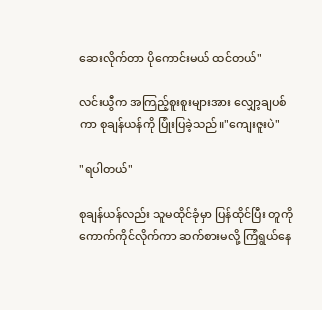ဆေးလိုက်တာ ပိုကောင်းမယ် ထင်တယ်"

လင်းယွီက အကြည့်စူးစူးများအား လျှော့ချပစ်ကာ စုချန်ယန်ကို ပြုံးပြခဲ့သည်။"ကျေးဇူးပဲ"

"ရပါတယ်"

စုချန်ယန်လည်း သူမထိုင်ခုံမှာ ပြန်ထိုင်ပြီး တူကိုကောက်ကိုင်လိုက်ကာ ဆက်စားမလို့ ကြံရွယ်နေ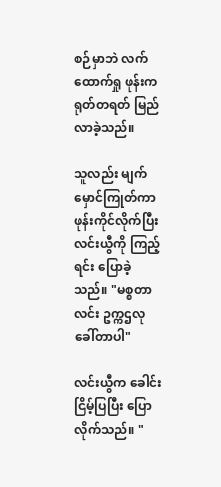စဉ်မှာဘဲ လက်ထောက်ရှု ဖုန်းက ရုတ်တရတ် မြည်လာခဲ့သည်။

သူလည်း မျက်မှောင်ကြုတ်ကာ ဖုန်းကိုင်လိုက်ပြီး လင်းယွီကို ကြည့်ရင်း ပြောခဲ့သည်။ "မစ္စတာလင်း ဥက္ကဌလုခေါ်တာပါ"

လင်းယွီက ခေါင်းငြိမ့်ပြပြီး ပြောလိုက်သည်။ "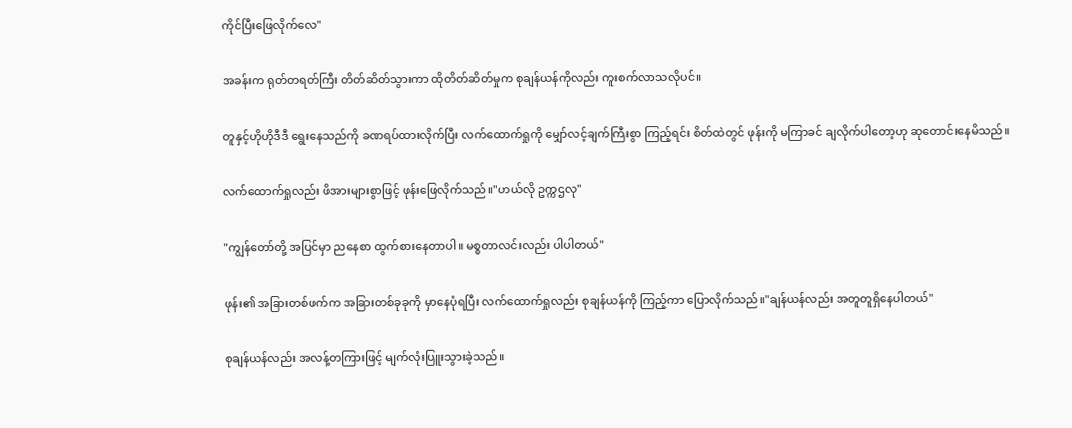ကိုင်ပြီးဖြေလိုက်လေ"

အခန်းက ရုတ်တရတ်ကြီး တိတ်ဆိတ်သွားကာ ထိုတိတ်ဆိတ်မှုက စုချန်ယန်ကိုလည်း ကူးစက်လာသလိုပင်။

တူနှင့်ဟိုဟိုဒီဒီ ရွေးနေသည်ကို ခဏရပ်ထားလိုက်ပြီး လက်ထောက်ရှုကို မျှော်လင့်ချက်ကြီးစွာ ကြည့်ရင်း စိတ်ထဲတွင် ဖုန်းကို မကြာခင် ချလိုက်ပါတော့ဟု ဆုတောင်းနေမိသည်။

လက်ထောက်ရှုလည်း ဖိအားများစွာဖြင့် ဖုန်းဖြေလိုက်သည်။"ဟယ်လို ဥက္ကဌလု"

"ကျွန်တော်တို့ အပြင်မှာ ညနေစာ ထွက်စားနေတာပါ။ မစ္စတာလင်းလည်း ပါပါတယ်"

ဖုန်း၏ အခြားတစ်ဖက်က အခြားတစ်ခုခုကို မှာနေပုံရပြီး လက်ထောက်ရှုလည်း စုချန်ယန်ကို ကြည့်ကာ ပြောလိုက်သည်။"ချန်ယန်လည်း အတူတူရှိနေပါတယ်"

စုချန်ယန်လည်း အလန့်တကြားဖြင့် မျက်လုံးပြူးသွားခဲ့သည်။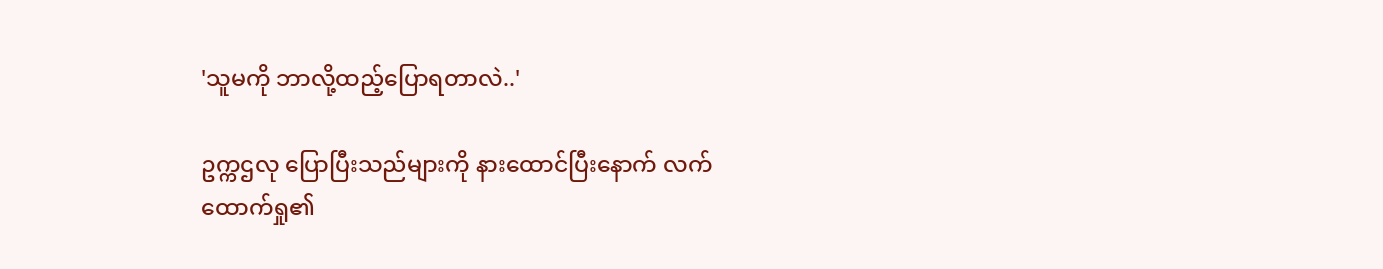'သူမကို ဘာလို့ထည့်ပြောရတာလဲ..'

ဥက္ကဌလု ပြောပြီးသည်များကို နားထောင်ပြီးနောက် လက်ထောက်ရှု၏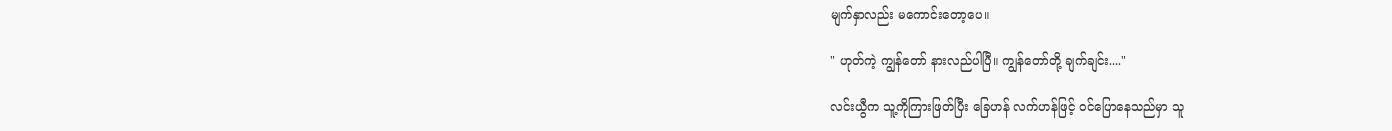မျက်နှာလည်း မကောင်းတော့ပေ။

" ဟုတ်ကဲ့ ကျွန်တော် နားလည်ပါပြီ။ ကျွန်တော်တို့ ချက်ချင်း...."

လင်းယွီက သူ့ကိုကြားဖြတ်ပြီး ခြေဟန် လက်ဟန်ဖြင့် ဝင်ပြောနေသည်မှာ သူ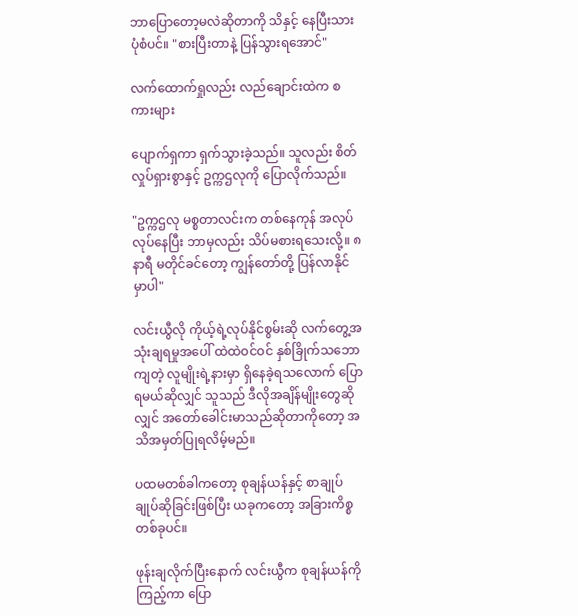ဘာပြောတော့မလဲဆိုတာကို သိနှင့် နေပြီးသားပုံစံပင်။ "စားပြီးတာနဲ့ ပြန်သွားရအောင်"

လက်ထောက်ရှုလည်း လည်ချောင်းထဲက စကားများ

ပျောက်ရှကာ ရှက်သွားခဲ့သည်။ သူလည်း စိတ်လှုပ်ရှားစွာနှင့် ဥက္ကဌလုကို ပြောလိုက်သည်။

"ဥက္ကဌလု မစ္စတာလင်းက တစ်နေကုန် အလုပ်လုပ်နေပြီး ဘာမှလည်း သိပ်မစားရသေးလို့။ ၈နာရီ မတိုင်ခင်တော့ ကျွန်တော်တို့ ပြန်လာနိုင်မှာပါ"

လင်းယွီလို ကိုယ့်ရဲ့လုပ်နိုင်စွမ်းဆို လက်တွေ့အသုံးချရမှုအပေါ် ထဲထဲဝင်ဝင် နှစ်ခြိုက်သဘောကျတဲ့ လူမျိုးရဲ့နားမှာ ရှိနေခဲ့ရသလောက် ပြောရမယ်ဆိုလျှင် သူသည် ဒီလိုအချိန်မျိုးတွေဆိုလျှင် အတော်ခေါင်းမာသည်ဆိုတာကိုတော့ အသိအမှတ်ပြုရလိမ့်မည်။

ပထမတစ်ခါကတော့ စုချန်ယန်နှင့် စာချုပ်ချုပ်ဆိုခြင်းဖြစ်ပြီး ယခုကတော့ အခြားကိစ္စတစ်ခုပင်။

ဖုန်းချလိုက်ပြီးနောက် လင်းယွီက စုချန်ယန်ကို ကြည့်ကာ ပြော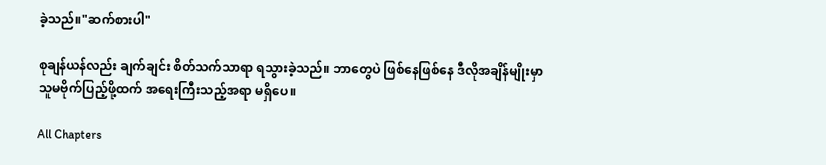ခဲ့သည်။"ဆက်စားပါ"

စုချန်ယန်လည်း ချက်ချင်း စိတ်သက်သာရာ ရသွားခဲ့သည်။ ဘာတွေပဲ ဖြစ်နေဖြစ်နေ ဒီလိုအချိန်မျိုးမှာ သူမဗိုက်ပြည့်ဖို့ထက် အရေးကြီးသည့်အရာ မရှိပေ။

All Chapters